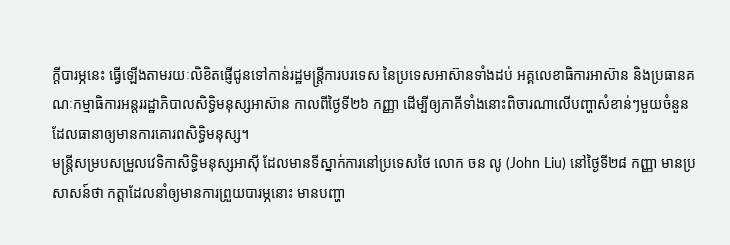ក្តីបារម្ភនេះ ធ្វើឡើងតាមរយៈលិខិតផ្ញើជូនទៅកាន់រដ្ឋមន្ត្រីការបរទេស នៃប្រទេសអាស៊ានទាំងដប់ អគ្គលេខាធិការអាស៊ាន និងប្រធានគណៈកម្មាធិការអន្តររដ្ឋាភិបាលសិទ្ធិមនុស្សអាស៊ាន កាលពីថ្ងៃទី២៦ កញ្ញា ដើម្បីឲ្យភាគីទាំងនោះពិចារណាលើបញ្ហាសំខាន់ៗមួយចំនួន ដែលធានាឲ្យមានការគោរពសិទ្ធិមនុស្ស។
មន្ត្រីសម្របសម្រួលវេទិកាសិទ្ធិមនុស្សអាស៊ី ដែលមានទីស្នាក់ការនៅប្រទេសថៃ លោក ចន លូ (John Liu) នៅថ្ងៃទី២៨ កញ្ញា មានប្រសាសន៍ថា កត្តាដែលនាំឲ្យមានការព្រួយបារម្ភនោះ មានបញ្ហា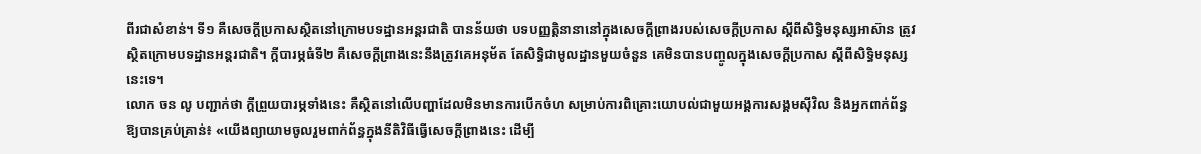ពីរជាសំខាន់។ ទី១ គឺសេចក្ដីប្រកាសស្ថិតនៅក្រោមបទដ្ឋានអន្តរជាតិ បានន័យថា បទបញ្ញត្តិនានានៅក្នុងសេចក្ដីព្រាងរបស់សេចក្ដីប្រកាស ស្ដីពីសិទ្ធិមនុស្សអាស៊ាន ត្រូវស្ថិតក្រោមបទដ្ឋានអន្តរជាតិ។ ក្ដីបារម្ភធំទី២ គឺសេចក្ដីព្រាងនេះនឹងត្រូវគេអនុម័ត តែសិទ្ធិជាមូលដ្ឋានមួយចំនួន គេមិនបានបញ្ចូលក្នុងសេចក្ដីប្រកាស ស្ដីពីសិទ្ធិមនុស្សនេះទេ។
លោក ចន លូ បញ្ជាក់ថា ក្ដីព្រួយបារម្ភទាំងនេះ គឺស្ថិតនៅលើបញ្ហាដែលមិនមានការបើកចំហ សម្រាប់ការពិគ្រោះយោបល់ជាមួយអង្គការសង្គមស៊ីវិល និងអ្នកពាក់ព័ន្ធ ឱ្យបានគ្រប់គ្រាន់៖ «យើងព្យាយាមចូលរួមពាក់ព័ន្ធក្នុងនីតិវិធីធ្វើសេចក្ដីព្រាងនេះ ដើម្បី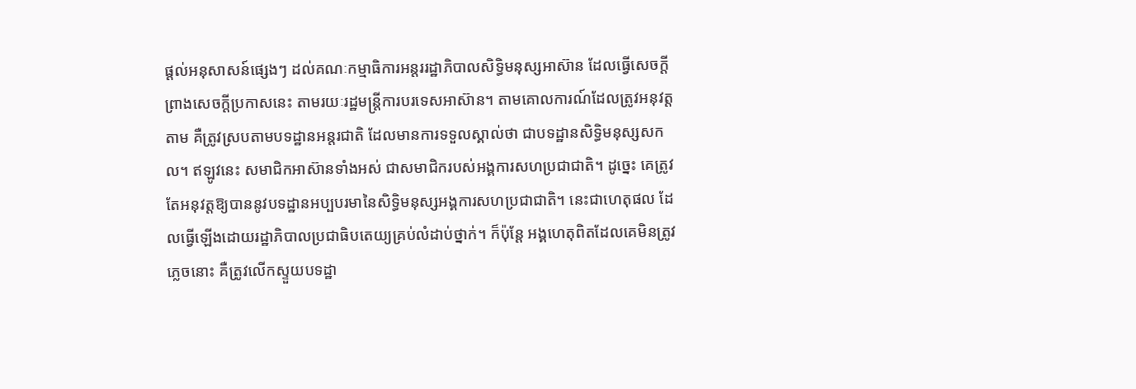ផ្ដល់អនុសាសន៍ផ្សេងៗ ដល់គណៈកម្មាធិការអន្តររដ្ឋាភិបាលសិទ្ធិមនុស្សអាស៊ាន ដែលធ្វើសេចក្ដីព្រាងសេចក្ដីប្រកាសនេះ តាមរយៈរដ្ឋមន្ត្រីការបរទេសអាស៊ាន។ តាមគោលការណ៍ដែលត្រូវអនុវត្តតាម គឺត្រូវស្របតាមបទដ្ឋានអន្តរជាតិ ដែលមានការទទួលស្គាល់ថា ជាបទដ្ឋានសិទ្ធិមនុស្សសកល។ ឥឡូវនេះ សមាជិកអាស៊ានទាំងអស់ ជាសមាជិករបស់អង្គការសហប្រជាជាតិ។ ដូច្នេះ គេត្រូវតែអនុវត្តឱ្យបាននូវបទដ្ឋានអប្បបរមានៃសិទ្ធិមនុស្សអង្គការសហប្រជាជាតិ។ នេះជាហេតុផល ដែលធ្វើឡើងដោយរដ្ឋាភិបាលប្រជាធិបតេយ្យគ្រប់លំដាប់ថ្នាក់។ ក៏ប៉ុន្តែ អង្គហេតុពិតដែលគេមិនត្រូវភ្លេចនោះ គឺត្រូវលើកស្ទួយបទដ្ឋា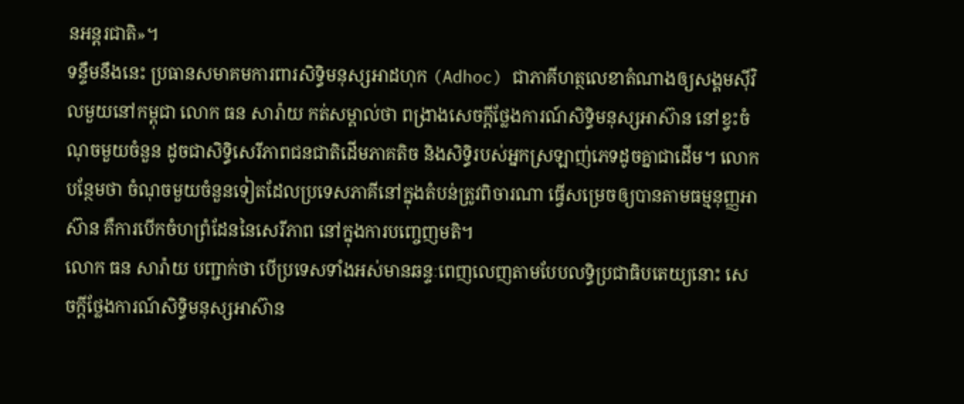នអន្តរជាតិ»។
ទន្ទឹមនឹងនេះ ប្រធានសមាគមការពារសិទ្ធិមនុស្សអាដហុក (Adhoc) ជាភាគីហត្ថលេខាតំណាងឲ្យសង្គមស៊ីវិលមួយនៅកម្ពុជា លោក ធន សារ៉ាយ កត់សម្គាល់ថា ពង្រាងសេចក្តីថ្លែងការណ៍សិទ្ធិមនុស្សអាស៊ាន នៅខ្វះចំណុចមួយចំនួន ដូចជាសិទ្ធិសេរីភាពជនជាតិដើមភាគតិច និងសិទ្ធិរបស់អ្នកស្រឡាញ់ភេទដូចគ្នាជាដើម។ លោកបន្ថែមថា ចំណុចមួយចំនួនទៀតដែលប្រទេសភាគីនៅក្នុងតំបន់ត្រូវពិចារណា ធ្វើសម្រេចឲ្យបានតាមធម្មនុញ្ញអាស៊ាន គឺការបើកចំហព្រំដែននៃសេរីភាព នៅក្នុងការបញ្ចេញមតិ។
លោក ធន សារ៉ាយ បញ្ជាក់ថា បើប្រទេសទាំងអស់មានឆន្ទៈពេញលេញតាមបែបលទ្ធិប្រជាធិបតេយ្យនោះ សេចក្តីថ្លែងការណ៍សិទ្ធិមនុស្សអាស៊ាន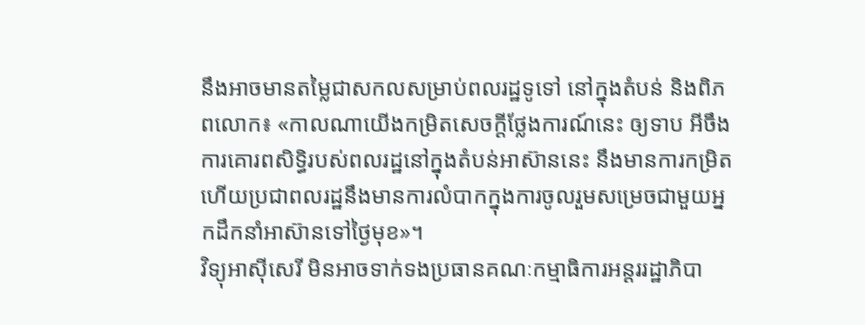នឹងអាចមានតម្លៃជាសកលសម្រាប់ពលរដ្ឋទូទៅ នៅក្នុងតំបន់ និងពិភពលោក៖ «កាលណាយើងកម្រិតសេចក្តីថ្លែងការណ៍នេះ ឲ្យទាប អីចឹងការគោរពសិទ្ធិរបស់ពលរដ្ឋនៅក្នុងតំបន់អាស៊ាននេះ នឹងមានការកម្រិត ហើយប្រជាពលរដ្ឋនឹងមានការលំបាកក្នុងការចូលរួមសម្រេចជាមួយអ្នកដឹកនាំអាស៊ានទៅថ្ងៃមុខ»។
វិទ្យុអាស៊ីសេរី មិនអាចទាក់ទងប្រធានគណៈកម្មាធិការអន្តររដ្ឋាភិបា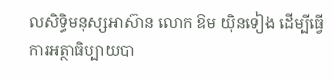លសិទ្ធិមនុស្សអាស៊ាន លោក ឱម យ៉ិនទៀង ដើម្បីធ្វើការអត្ថាធិប្បាយបា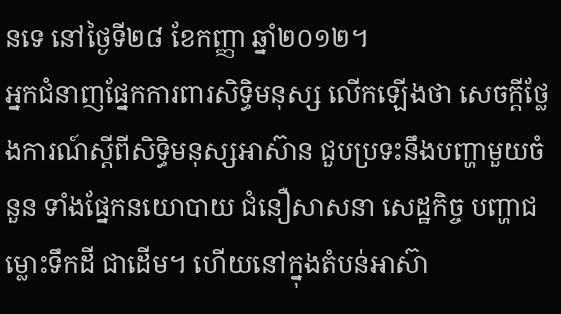នទេ នៅថ្ងៃទី២៨ ខែកញ្ញា ឆ្នាំ២០១២។
អ្នកជំនាញផ្នែកការពារសិទ្ធិមនុស្ស លើកឡើងថា សេចក្តីថ្លែងការណ៍ស្ដីពីសិទ្ធិមនុស្សអាស៊ាន ជួបប្រទះនឹងបញ្ហាមួយចំនួន ទាំងផ្នែកនយោបាយ ជំនឿសាសនា សេដ្ឋកិច្ច បញ្ហាជម្លោះទឹកដី ជាដើម។ ហើយនៅក្នុងតំបន់អាស៊ា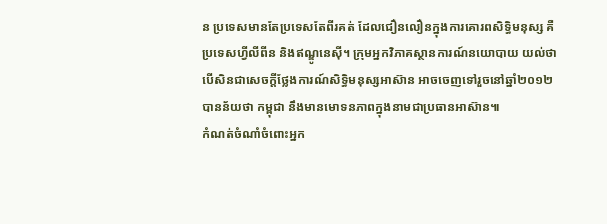ន ប្រទេសមានតែប្រទេសតែពីរគត់ ដែលជឿនលឿនក្នុងការគោរពសិទ្ធិមនុស្ស គឺប្រទេសហ្វីលីពីន និងឥណ្ឌូនេស៊ី។ ក្រុមអ្នកវិភាគស្ថានការណ៍នយោបាយ យល់ថា បើសិនជាសេចក្តីថ្លែងការណ៍សិទ្ធិមនុស្សអាស៊ាន អាចចេញទៅរួចនៅឆ្នាំ២០១២ បានន័យថា កម្ពុជា នឹងមានមោទនភាពក្នុងនាមជាប្រធានអាស៊ាន៕
កំណត់ចំណាំចំពោះអ្នក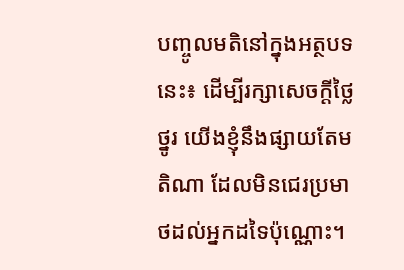បញ្ចូលមតិនៅក្នុងអត្ថបទនេះ៖ ដើម្បីរក្សាសេចក្ដីថ្លៃថ្នូរ យើងខ្ញុំនឹងផ្សាយតែមតិណា ដែលមិនជេរប្រមាថដល់អ្នកដទៃប៉ុណ្ណោះ។